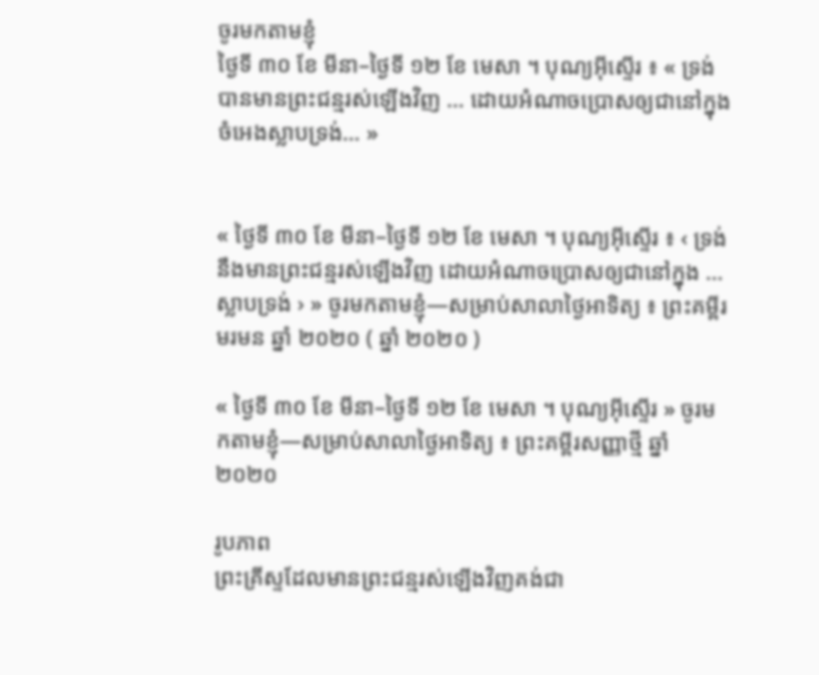ចូរមកតាមខ្ញុំ
ថ្ងៃទី ៣០ ខែ មីនា–ថ្ងៃទី ១២ ខែ មេសា ។ បុណ្យអ៊ីស្ទើរ ៖ « ទ្រង់បានមានព្រះជន្មរស់ឡើងវិញ … ដោយអំណាចប្រោសឲ្យជានៅក្នុងចំអេងស្លាបទ្រង់… »


« ថ្ងៃទី ៣០ ខែ មីនា–ថ្ងៃទី ១២ ខែ មេសា ។ បុណ្យអ៊ីស្ទើរ ៖ ‹ ទ្រង់នឹងមានព្រះជន្មរស់ឡើងវិញ ដោយអំណាចប្រោសឲ្យជានៅក្នុង … ស្លាបទ្រង់ › » ចូរមកតាមខ្ញុំ—សម្រាប់សាលាថ្ងៃអាទិត្យ ៖ ព្រះគម្ពីរមរមន ឆ្នាំ ២០២០ ( ឆ្នាំ ២០២០ )

« ថ្ងៃទី ៣០ ខែ មីនា–ថ្ងៃទី ១២ ខែ មេសា ។ បុណ្យអ៊ីស្ទើរ » ចូរមកតាមខ្ញុំ—សម្រាប់សាលាថ្ងៃអាទិត្យ ៖ ព្រះគម្ពីរសញ្ញាថ្មី ឆ្នាំ ២០២០

រូបភាព
ព្រះគ្រីស្ទដែលមានព្រះជន្មរស់ឡើងវិញគង់ជា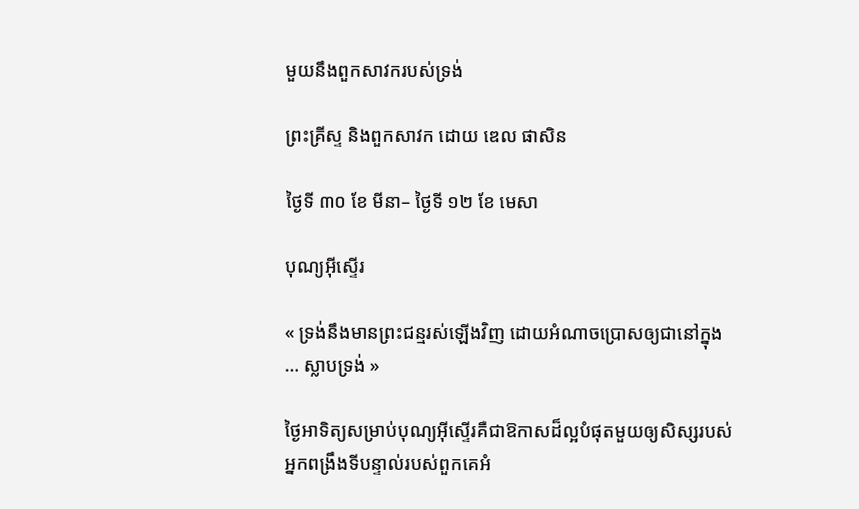មួយនឹងពួកសាវករបស់ទ្រង់

ព្រះគ្រីស្ទ និងពួកសាវក ដោយ ឌេល ផាសិន

ថ្ងៃទី ៣០ ខែ មីនា– ថ្ងៃទី ១២ ខែ មេសា

បុណ្យអ៊ីស្ទើរ

« ទ្រង់នឹងមានព្រះជន្មរស់ឡើងវិញ ដោយអំណាចប្រោសឲ្យជានៅក្នុង … ស្លាបទ្រង់ »

ថ្ងៃអាទិត្យសម្រាប់បុណ្យអ៊ីស្ទើរគឺជាឱកាសដ៏ល្អបំផុតមួយឲ្យសិស្សរបស់អ្នកពង្រឹងទីបន្ទាល់របស់ពួកគេអំ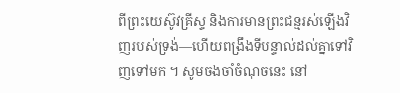ពីព្រះយេស៊ូវគ្រីស្ទ និងការមានព្រះជន្មរស់ឡើងវិញរបស់ទ្រង់—ហើយពង្រឹងទីបន្ទាល់ដល់គ្នាទៅវិញទៅមក ។ សូមចងចាំចំណុចនេះ នៅ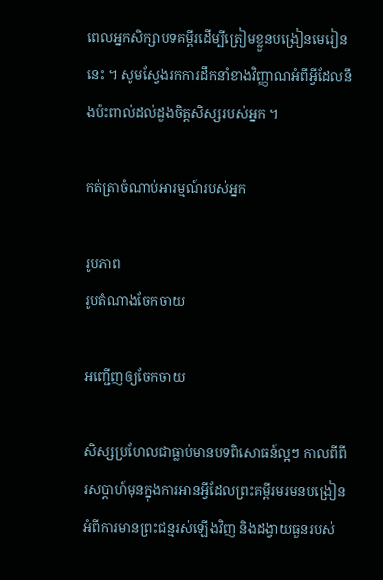ពេលអ្នកសិក្សាបទគម្ពីរដើម្បីត្រៀមខ្លួនបង្រៀនមេរៀននេះ ។ សូមស្វែងរកការដឹកនាំខាងវិញ្ញាណអំពីអ្វីដែលនឹងប៉ះពាល់ដល់ដួងចិត្តសិស្សរបស់អ្នក ។

កត់ត្រាចំណាប់អារម្មណ៍របស់អ្នក

រូបភាព
រូបតំណាងចែកចាយ

អញ្ជើញឲ្យចែកចាយ

សិស្សប្រហែលជាធ្លាប់មានបទពិសោធន៍ល្អៗ កាលពីពីរសប្ដាហ៍មុនក្នុងការអានអ្វីដែលព្រះគម្ពីរមរមនបង្រៀនអំពីការមានព្រះជន្មរស់ឡើងវិញ និងដង្វាយធួនរបស់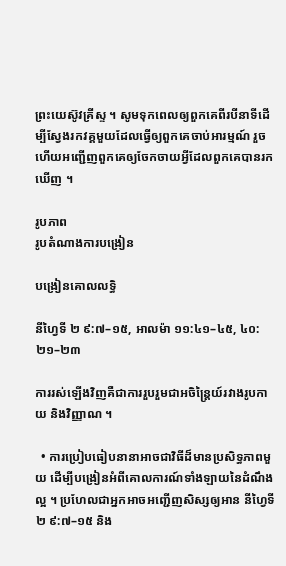ព្រះយេស៊ូវគ្រីស្ទ ។ សូមទុកពេលឲ្យពួកគេពីរបីនាទីដើម្បីស្វែងរកវគ្គមួយដែលធ្វើឲ្យពួកគេចាប់អារម្មណ៍ រួចហើយអញ្ជើញពួកគេឲ្យចែកចាយអ្វីដែលពួកគេបានរកឃើញ ។

រូបភាព
រូបតំណាងការបង្រៀន

បង្រៀនគោលលទ្ធិ

នីហ្វៃទី ២ ៩:៧–១៥, អាលម៉ា ១១:៤១–៤៥, ៤០:២១–២៣

ការរស់ឡើងវិញគឺជាការរួបរួមជាអចិន្ត្រៃយ៍រវាងរូបកាយ និងវិញ្ញាណ ។

  • ការប្រៀបធៀបនានាអាចជាវិធីដ៏មានប្រសិទ្ធភាពមួយ ដើម្បីបង្រៀនអំពីគោលការណ៍ទាំងឡាយនៃដំណឹងល្អ ។ ប្រហែលជាអ្នកអាចអញ្ជើញសិស្សឲ្យអាន នីហ្វៃទី ២ ៩:៧–១៥ និង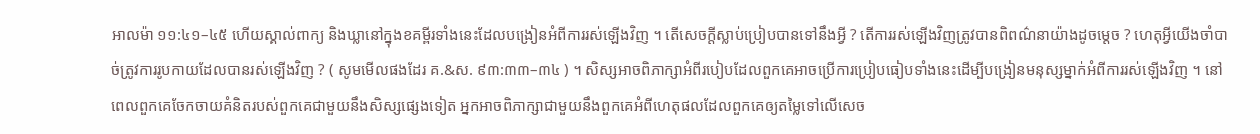អាលម៉ា ១១:៤១–៤៥ ហើយស្គាល់ពាក្យ និងឃ្លានៅក្នុងខគម្ពីរទាំងនេះដែលបង្រៀនអំពីការរស់ឡើងវិញ ។ តើសេចក្ដីស្លាប់ប្រៀបបានទៅនឹងអ្វី ? តើការរស់ឡើងវិញត្រូវបានពិពណ៌នាយ៉ាងដូចម្ដេច ? ហេតុអ្វីយើងចាំបាច់ត្រូវការរូបកាយដែលបានរស់ឡើងវិញ ? ( សូមមើលផងដែរ គ.&ស. ៩៣:៣៣–៣៤ ) ។ សិស្សអាចពិភាក្សាអំពីរបៀបដែលពួកគេអាចប្រើការប្រៀបធៀបទាំងនេះដើម្បីបង្រៀនមនុស្សម្នាក់អំពីការរស់ឡើងវិញ ។ នៅពេលពួកគេចែកចាយគំនិតរបស់ពួកគេជាមួយនឹងសិស្សផ្សេងទៀត អ្នកអាចពិភាក្សាជាមួយនឹងពួកគេអំពីហេតុផលដែលពួកគេឲ្យតម្លៃទៅលើសេច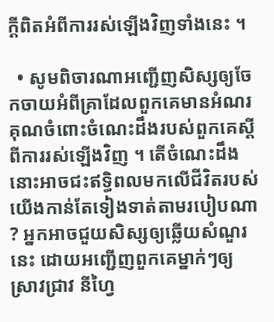ក្ដីពិតអំពីការរស់ឡើងវិញទាំងនេះ ។

  • សូមពិចារណាអញ្ជើញសិស្សឲ្យចែកចាយអំពីគ្រាដែលពួកគេមានអំណរគុណចំពោះចំណេះដឹងរបស់ពួកគេស្ដីពីការរស់ឡើងវិញ ។ តើចំណេះដឹងនោះអាចជះឥទ្ធិពលមកលើជីវិតរបស់យើងកាន់តែទៀងទាត់តាមរបៀបណា ? អ្នកអាចជួយសិស្សឲ្យឆ្លើយសំណួរនេះ ដោយអញ្ជើញពួកគេម្នាក់ៗឲ្យស្រាវជ្រាវ នីហ្វៃ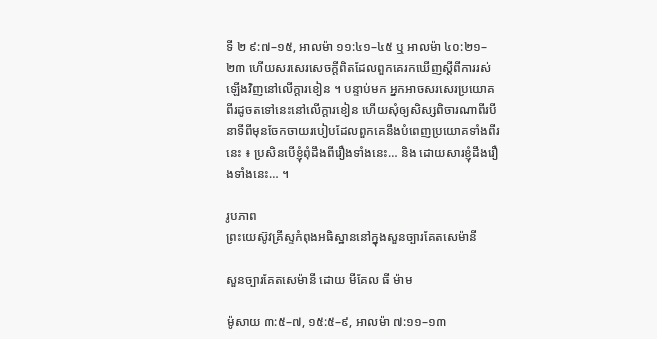ទី ២ ៩:៧–១៥, អាលម៉ា ១១:៤១–៤៥ ឬ អាលម៉ា ៤០:២១–២៣ ហើយសរសេរសេចក្ដីពិតដែលពួកគេរកឃើញស្ដីពីការរស់ឡើងវិញនៅលើក្ដារខៀន ។ បន្ទាប់មក អ្នកអាចសរសេរប្រយោគពីរដូចតទៅនេះនៅលើក្ដារខៀន ហើយសុំឲ្យសិស្សពិចារណាពីរបីនាទីពីមុនចែកចាយរបៀបដែលពួកគេនឹងបំពេញប្រយោគទាំងពីរនេះ ៖ ប្រសិនបើខ្ញុំពុំដឹងពីរឿងទាំងនេះ… និង ដោយសារខ្ញុំដឹងរឿងទាំងនេះ… ។

រូបភាព
ព្រះយេស៊ូវគ្រីស្ទកំពុងអធិស្ឋាននៅក្នុងសួនច្បារគែតសេម៉ានី

សួនច្បារគែតសេម៉ានី ដោយ មីគែល ធី ម៉ាម

ម៉ូសាយ ៣:៥–៧, ១៥:៥–៩, អាលម៉ា ៧:១១–១៣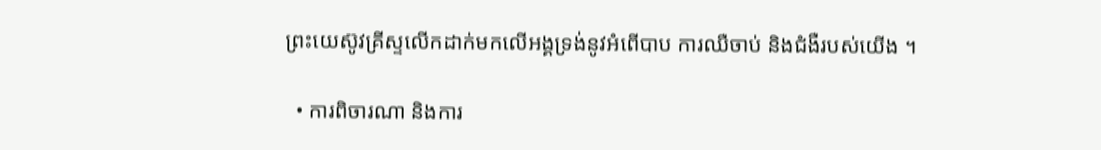ព្រះយេស៊ូវគ្រីស្ទលើកដាក់មកលើអង្គទ្រង់នូវអំពើបាប ការឈឺចាប់ និងជំងឺរបស់យើង ។

  • ការពិចារណា និងការ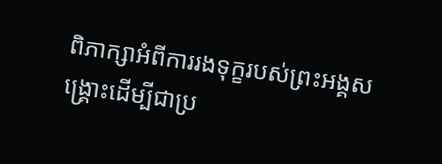ពិភាក្សាអំពីការរងទុក្ខរបស់ព្រះអង្គសង្គ្រោះដើម្បីជាប្រ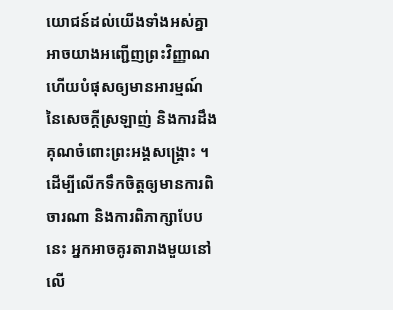យោជន៍ដល់យើងទាំងអស់គ្នា អាចយាងអញ្ជើញព្រះវិញ្ញាណ ហើយបំផុសឲ្យមានអារម្មណ៍នៃសេចក្ដីស្រឡាញ់ និងការដឹងគុណចំពោះព្រះអង្គសង្គ្រោះ ។ ដើម្បីលើកទឹកចិត្តឲ្យមានការពិចារណា និងការពិភាក្សាបែបនេះ អ្នកអាចគូរតារាងមួយនៅលើ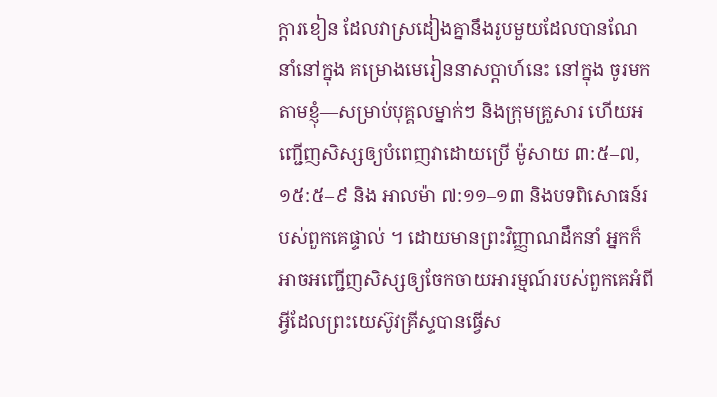ក្ដារខៀន ដែលវាស្រដៀងគ្នានឹងរូបមួយដែលបានណែនាំនៅក្នុង គម្រោងមេរៀននាសប្ដាហ៍នេះ នៅក្នុង ចូរមកតាមខ្ញុំ—សម្រាប់បុគ្គលម្នាក់ៗ និងក្រុមគ្រួសារ ហើយអញ្ជើញសិស្សឲ្យបំពេញវាដោយប្រើ ម៉ូសាយ ៣:៥–៧, ១៥:៥–៩ និង អាលម៉ា ៧:១១–១៣ និងបទពិសោធន៍របស់ពួកគេផ្ទាល់ ។ ដោយមានព្រះវិញ្ញាណដឹកនាំ អ្នកក៏អាចអញ្ជើញសិស្សឲ្យចែកចាយអារម្មណ៍របស់ពួកគេអំពីអ្វីដែលព្រះយេស៊ូវគ្រីស្ទបានធ្វើស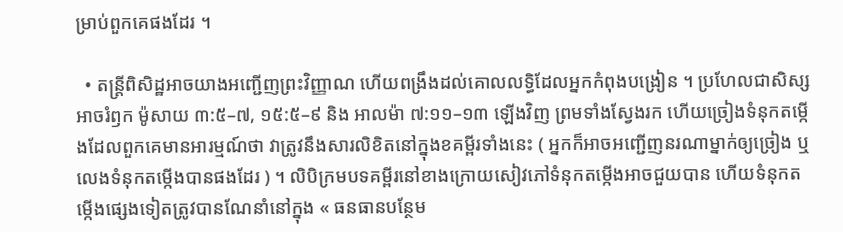ម្រាប់ពួកគេផងដែរ ។

  • តន្ត្រីពិសិដ្ឋអាចយាងអញ្ជើញព្រះវិញ្ញាណ ហើយពង្រឹងដល់គោលលទ្ធិដែលអ្នកកំពុងបង្រៀន ។ ប្រហែលជាសិស្សអាចរំឭក ម៉ូសាយ ៣:៥–៧, ១៥:៥–៩ និង អាលម៉ា ៧:១១–១៣ ឡើងវិញ ព្រមទាំងស្វែងរក ហើយច្រៀងទំនុកតម្កើងដែលពួកគេមានអារម្មណ៍ថា វាត្រូវនឹងសារលិខិតនៅក្នុងខគម្ពីរទាំងនេះ ( អ្នកក៏អាចអញ្ជើញនរណាម្នាក់ឲ្យច្រៀង ឬលេងទំនុកតម្កើងបានផងដែរ ) ។ លិបិក្រមបទគម្ពីរនៅខាងក្រោយសៀវភៅទំនុកតម្កើងអាចជួយបាន ហើយទំនុកតម្កើងផ្សេងទៀតត្រូវបានណែនាំនៅក្នុង « ធនធានបន្ថែម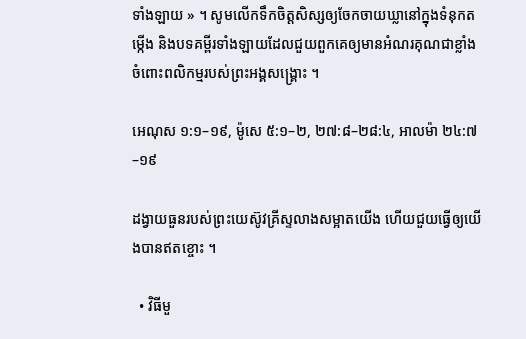ទាំងឡាយ » ។ សូមលើកទឹកចិត្តសិស្សឲ្យចែកចាយឃ្លានៅក្នុងទំនុកតម្កើង និងបទគម្ពីរទាំងឡាយដែលជួយពួកគេឲ្យមានអំណរគុណជាខ្លាំងចំពោះពលិកម្មរបស់ព្រះអង្គសង្គ្រោះ ។

អេណុស ១:១–១៩, ម៉ូសេ ៥:១–២, ២៧:៨–២៨:៤, អាលម៉ា ២៤:៧–១៩

ដង្វាយធួនរបស់ព្រះយេស៊ូវគ្រីស្ទលាងសម្អាតយើង ហើយជួយធ្វើឲ្យយើងបានឥតខ្ចោះ ។

  • វិធីមួ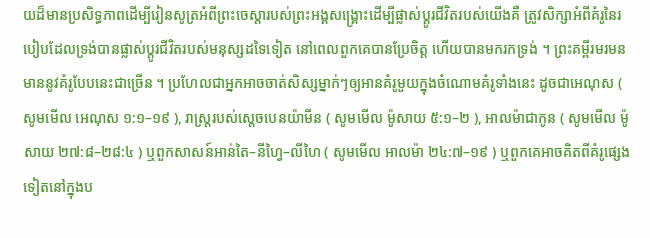យដ៏មានប្រសិទ្ធភាពដើម្បីរៀនសូត្រអំពីព្រះចេស្ដារបស់ព្រះអង្គសង្គ្រោះដើម្បីផ្លាស់ប្ដូរជីវិតរបស់យើងគឺ ត្រូវសិក្សាអំពីគំរូនៃរបៀបដែលទ្រង់បានផ្លាស់ប្ដូរជីវិតរបស់មនុស្សដទៃទៀត នៅពេលពួកគេបានប្រែចិត្ត ហើយបានមករកទ្រង់ ។ ព្រះគម្ពីរមរមនមាននូវគំរូបែបនេះជាច្រើន ។ ប្រហែលជាអ្នកអាចចាត់សិស្សម្នាក់ៗឲ្យអានគំរូមួយក្នុងចំណោមគំរូទាំងនេះ ដូចជាអេណុស ( សូមមើល អេណុស ១:១–១៩ ), រាស្ត្ររបស់ស្ដេចបេនយ៉ាមីន ( សូមមើល ម៉ូសាយ ៥:១–២ ), អាលម៉ាជាកូន ( សូមមើល ម៉ូសាយ ២៧:៨–២៨:៤ ) ឬពួកសាសន៍អាន់តៃ–នីហ្វៃ–លីហៃ ( សូមមើល អាលម៉ា ២៤:៧–១៩ ) ឬពួកគេអាចគិតពីគំរូផ្សេងទៀតនៅក្នុងប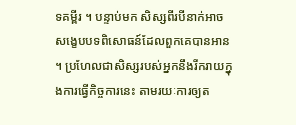ទគម្ពីរ ។ បន្ទាប់មក សិស្សពីរបីនាក់អាចសង្ខេបបទពិសោធន៍ដែលពួកគេបានអាន ។ ប្រហែលជាសិស្សរបស់អ្នកនឹងរីករាយក្នុងការធ្វើកិច្ចការនេះ តាមរយៈការឲ្យត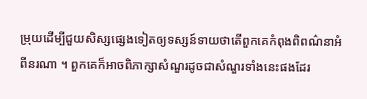ម្រុយដើម្បីជួយសិស្សផ្សេងទៀតឲ្យទស្សន៍ទាយថាតើពួកគេកំពុងពិពណ៌នាអំពីនរណា ។ ពួកគេក៏អាចពិភាក្សាសំណួរដូចជាសំណួរទាំងនេះផងដែរ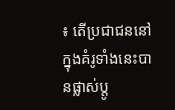៖ តើប្រជាជននៅក្នុងគំរូទាំងនេះបានផ្លាស់ប្ដូ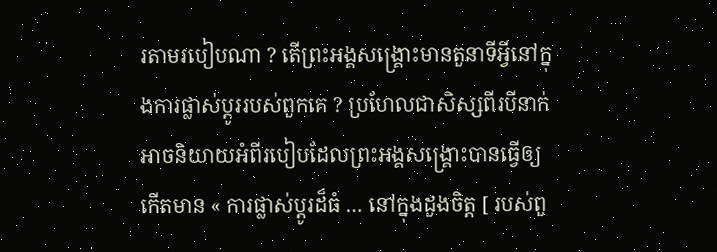រតាមរបៀបណា ? តើព្រះអង្គសង្គ្រោះមានតួនាទីអ្វីនៅក្នុងការផ្លាស់ប្ដូររបស់ពួកគេ ? ប្រហែលជាសិស្សពីរបីនាក់អាចនិយាយអំពីរបៀបដែលព្រះអង្គសង្គ្រោះបានធ្វើឲ្យកើតមាន « ការផ្លាស់ប្តូរដ៏ធំ … នៅក្នុងដួងចិត្ត [ របស់ពួ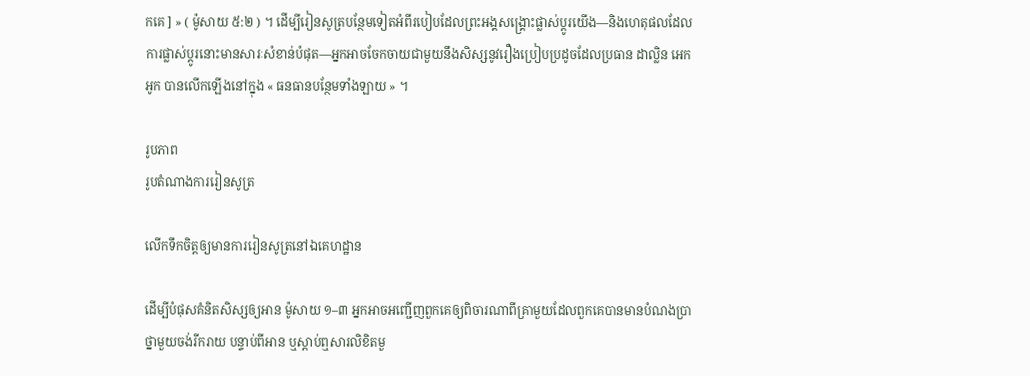កគេ ] » ( ម៉ូសាយ ៥:២ ) ។ ដើម្បីរៀនសូត្របន្ថែមទៀតអំពីរបៀបដែលព្រះអង្គសង្គ្រោះផ្លាស់ប្ដូរយើង—និងហេតុផលដែលការផ្លាស់ប្ដូរនោះមានសារៈសំខាន់បំផុត—អ្នកអាចចែកចាយជាមួយនឹងសិស្សនូវរឿងប្រៀបប្រដូចដែលប្រធាន ដាល្លិន អេក អូក បានលើកឡើងនៅក្នុង « ធនធានបន្ថែមទាំងឡាយ » ។

រូបភាព
រូបតំណាងការរៀនសូត្រ

លើកទឹកចិត្តឲ្យមានការរៀនសូត្រនៅឯគេហដ្ឋាន

ដើម្បីបំផុសគំនិតសិស្សឲ្យអាន ម៉ូសាយ ១–៣ អ្នកអាចអញ្ជើញពួកគេឲ្យពិចារណាពីគ្រាមួយដែលពួកគេបានមានបំណងប្រាថ្នាមួយចង់រីករាយ បន្ទាប់ពីអាន ឬស្ដាប់ឮសារលិខិតមួ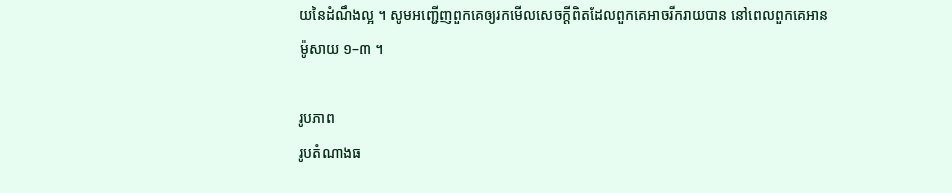យនៃដំណឹងល្អ ។ សូមអញ្ជើញពួកគេឲ្យរកមើលសេចក្ដីពិតដែលពួកគេអាចរីករាយបាន នៅពេលពួកគេអាន ម៉ូសាយ ១–៣ ។

រូបភាព
រូបតំណាងធ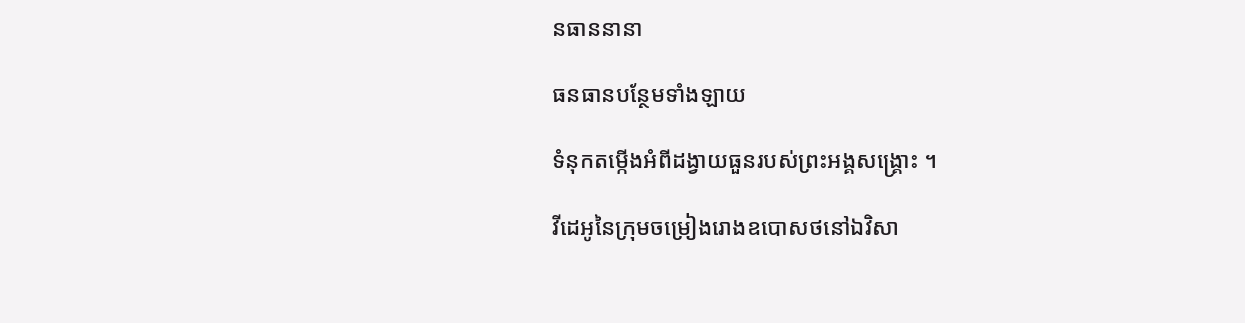នធាននានា

ធនធានបន្ថែមទាំងឡាយ

ទំនុកតម្កើងអំពីដង្វាយធួនរបស់ព្រះអង្គសង្គ្រោះ ។

វីដេអូនៃក្រុមចម្រៀងរោងឧបោសថនៅឯវិសា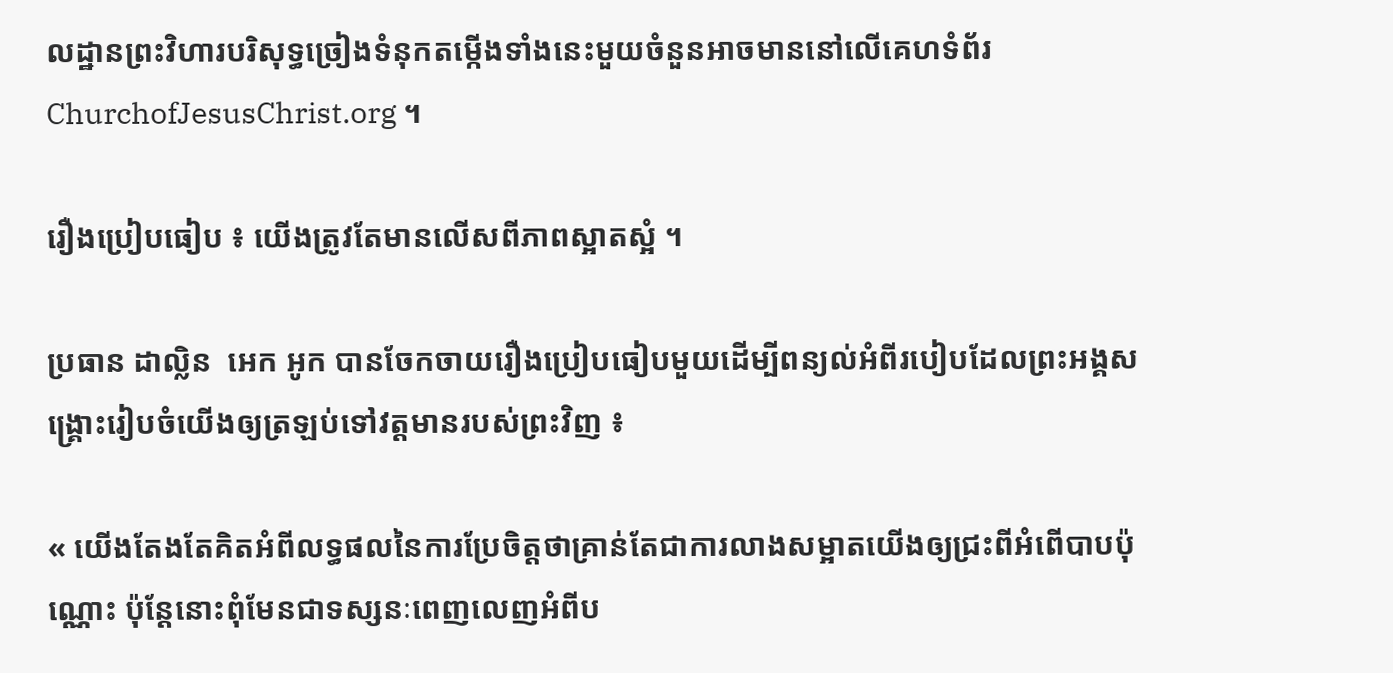លដ្ឋានព្រះវិហារបរិសុទ្ធច្រៀងទំនុកតម្កើងទាំងនេះមួយចំនួនអាចមាននៅលើគេហទំព័រ ChurchofJesusChrist.org ។

រឿងប្រៀបធៀប ៖ យើងត្រូវតែមានលើសពីភាពស្អាតស្អំ ។

ប្រធាន ដាល្លិន  អេក អូក បានចែកចាយរឿងប្រៀបធៀបមួយដើម្បីពន្យល់អំពីរបៀបដែលព្រះអង្គសង្គ្រោះរៀបចំយើងឲ្យត្រឡប់ទៅវត្តមានរបស់ព្រះវិញ ៖

« យើងតែងតែគិតអំពីលទ្ធផលនៃការប្រែចិត្តថាគ្រាន់តែជាការលាងសម្អាតយើងឲ្យជ្រះពីអំពើបាបប៉ុណ្ណោះ ប៉ុន្តែនោះពុំមែនជាទស្សនៈពេញលេញអំពីប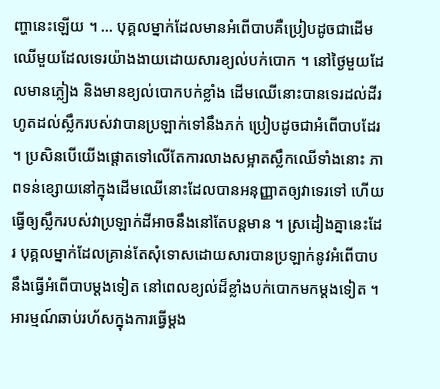ញ្ហានេះឡើយ ។ … បុគ្គលម្នាក់ដែលមានអំពើបាបគឺប្រៀបដូចជាដើមឈើមួយដែលទេរយ៉ាងងាយដោយសារខ្យល់បក់បោក ។ នៅថ្ងៃមួយដែលមានភ្លៀង និងមានខ្យល់បោកបក់ខ្លាំង ដើមឈើនោះបានទេរដល់ដីរហូតដល់ស្លឹករបស់វាបានប្រឡាក់ទៅនឹងភក់ ប្រៀបដូចជាអំពើបាបដែរ ។ ប្រសិនបើយើងផ្ដោតទៅលើតែការលាងសម្អាតស្លឹកឈើទាំងនោះ ភាពទន់ខ្សោយនៅក្នុងដើមឈើនោះដែលបានអនុញ្ញាតឲ្យវាទេរទៅ ហើយធ្វើឲ្យស្លឹករបស់វាប្រឡាក់ដីអាចនឹងនៅតែបន្តមាន ។ ស្រដៀងគ្នានេះដែរ បុគ្គលម្នាក់ដែលគ្រាន់តែសុំទោសដោយសារបានប្រឡាក់នូវអំពើបាបនឹងធ្វើអំពើបាបម្ដងទៀត នៅពេលខ្យល់ដ៏ខ្លាំងបក់បោកមកម្ដងទៀត ។ អារម្មណ៍ឆាប់រហ័សក្នុងការធ្វើម្ដង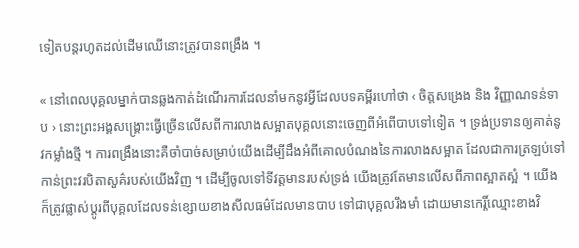ទៀតបន្តរហូតដល់ដើមឈើនោះត្រូវបានពង្រឹង ។

« នៅពេលបុគ្គលម្នាក់បានឆ្លងកាត់ដំណើរការដែលនាំមកនូវអ្វីដែលបទគម្ពីរហៅថា ‹ ចិត្តសង្រេង និង វិញ្ញាណទន់ទាប › នោះព្រះអង្គសង្គ្រោះធ្វើច្រើនលើសពីការលាងសម្អាតបុគ្គលនោះចេញពីអំពើបាបទៅទៀត ។ ទ្រង់ប្រទានឲ្យគាត់នូវកម្លាំងថ្មី ។ ការពង្រឹងនោះគឺចាំបាច់សម្រាប់យើងដើម្បីដឹងអំពីគោលបំណងនៃការលាងសម្អាត ដែលជាការត្រឡប់ទៅកាន់ព្រះវរបិតាសួគ៌របស់យើងវិញ ។ ដើម្បីចូលទៅទីវត្តមានរបស់ទ្រង់ យើងត្រូវតែមានលើសពីភាពស្អាតស្អំ ។ យើងក៏ត្រូវផ្លាស់ប្ដូរពីបុគ្គលដែលទន់ខ្សោយខាងសីលធម៌ដែលមានបាប ទៅជាបុគ្គលរឹងមាំ ដោយមានកេរ្តិ៍ឈ្មោះខាងវិ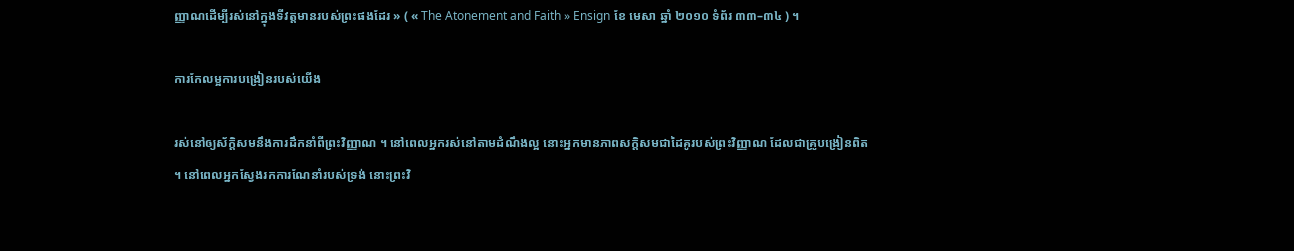ញ្ញាណដើម្បីរស់នៅក្នុងទីវត្តមានរបស់ព្រះផងដែរ » ( « The Atonement and Faith » Ensign ខែ មេសា ឆ្នាំ ២០១០ ទំព័រ ៣៣–៣៤ ) ។

ការកែលម្អការបង្រៀនរបស់យើង

រស់នៅឲ្យស័ក្ដិសមនឹងការដឹកនាំពីព្រះវិញ្ញាណ ។ នៅពេលអ្នករស់នៅតាមដំណឹងល្អ នោះអ្នកមានភាពសក្ដិសមជាដៃគូរបស់ព្រះវិញ្ញាណ ដែលជាគ្រូបង្រៀនពិត ។ នៅពេលអ្នកស្វែងរកការណែនាំរបស់ទ្រង់ នោះព្រះវិ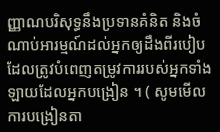ញ្ញាណបរិសុទ្ធនឹងប្រទានគំនិត និងចំណាប់អារម្មណ៍ដល់អ្នកឲ្យដឹងពីរបៀបដែលត្រូវបំពេញតម្រូវការរបស់អ្នកទាំងឡាយដែលអ្នកបង្រៀន ។ ( សូមមើល ការបង្រៀនតា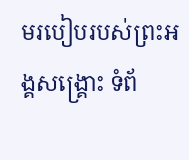មរបៀបរបស់ព្រះអង្គសង្គ្រោះ ទំព័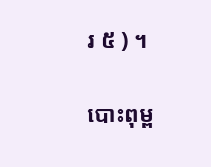រ ៥ ) ។

បោះពុម្ព